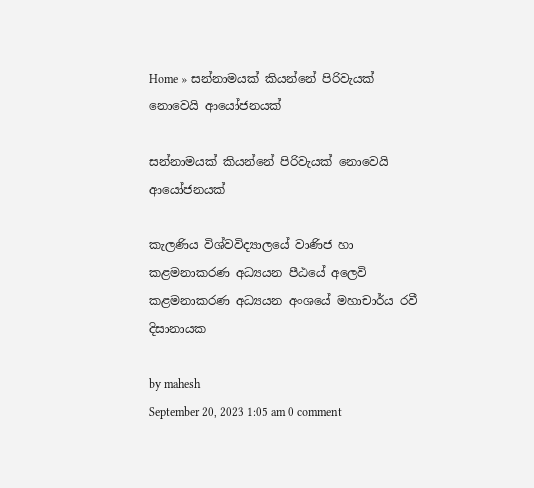Home » සන්නාමයක් කියන්නේ පිරිවැයක් නොවෙයි ආයෝජනයක්

සන්නාමයක් කියන්නේ පිරිවැයක් නොවෙයි ආයෝජනයක්

කැලණිය විශ්වවිද්‍යාලයේ වාණිජ හා කළමනාකරණ අධ්‍යයන පීඨයේ අලෙවි කළමනාකරණ අධ්‍යයන අංශයේ මහාචාර්ය රවී දිසානායක

by mahesh
September 20, 2023 1:05 am 0 comment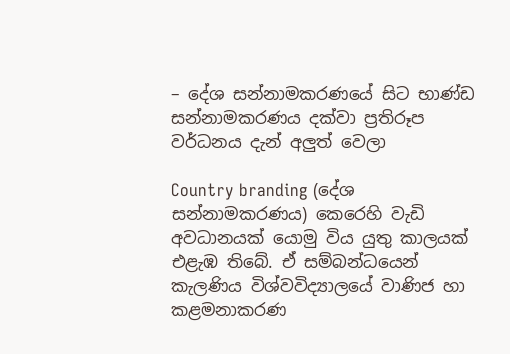– දේශ සන්නාමකරණයේ සිට භාණ්ඩ සන්නාමකරණය දක්වා ප්‍රතිරූප වර්ධනය දැන් අලුත් වෙලා

Country branding (දේශ සන්නාමකරණය) කෙරෙහි වැඩි අවධානයක් යොමු විය යුතු කාලයක් එළැඹ තිබේ. ඒ සම්බන්ධයෙන් කැලණිය විශ්වවිද්‍යාලයේ වාණිජ හා කළමනාකරණ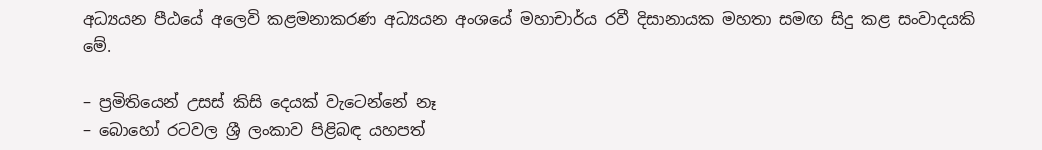අධ්‍යයන පීඨයේ අලෙවි කළමනාකරණ අධ්‍යයන අංශයේ මහාචාර්ය රවී දිසානායක මහතා සමඟ සිදු කළ සංවාදයකි මේ.

– ප්‍රමිතියෙන් උසස් කිසි දෙයක් වැටෙන්නේ නෑ
– බොහෝ රටවල ශ්‍රී ලංකාව පිළිබඳ යහපත්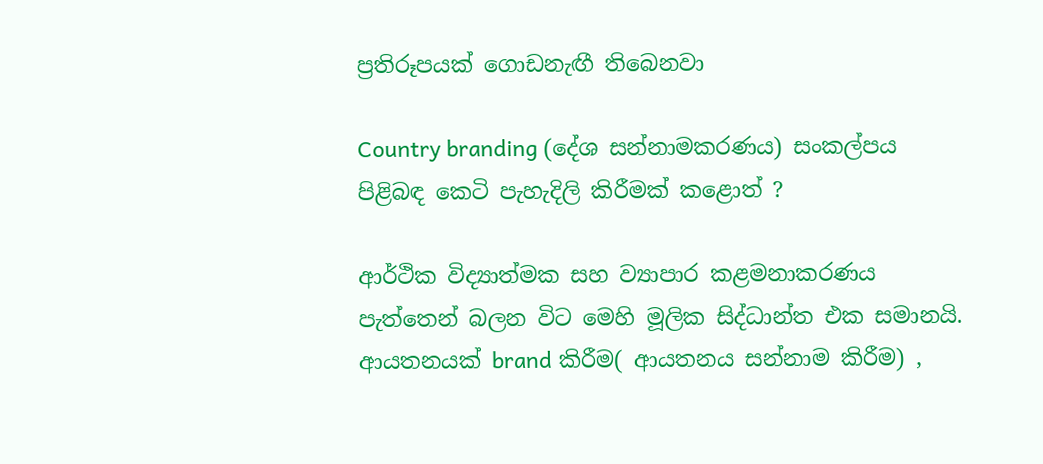ප්‍රතිරූපයක් ගොඩනැඟී තිබෙනවා

Country branding (දේශ සන්නාමකරණය) සංකල්පය පිළිබඳ කෙටි පැහැදිලි කිරීමක් කළොත් ?

ආර්ථික විද්‍යාත්මක සහ ව්‍යාපාර කළමනාකරණය පැත්තෙන් බලන විට මෙහි මූලික සිද්ධාන්ත එක සමානයි. ආයතනයක් brand කිරීම( ආයතනය සන්නාම කිරීම) ,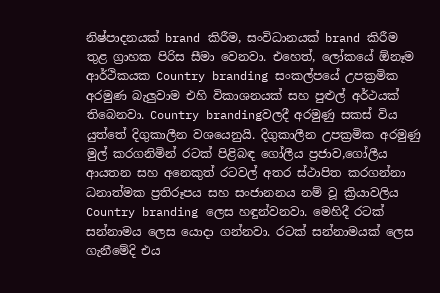නිෂ්පාදනයක් brand කිරීම, සංවිධානයක් brand කිරීම තුළ ග්‍රාහක පිරිස සීමා වෙනවා. එහෙත්, ලෝකයේ ඕනෑම ආර්ථිකයක Country branding සංකල්පයේ උපක්‍රමික අරමුණ බැලු‍වාම එහි විකාශනයක් සහ පුළුල් අර්ථයක් තිබෙනවා. Country brandingවලදී අරමුණු සකස් විය යුත්තේ දිගුකාලීන වශයෙනුයි. දිගුකාලීන උපක්‍රමික අරමුණු මුල් කරගනිමින් රටක් පිළිබඳ ගෝලීය ප්‍රජාව,ගෝලීය ආයතන සහ අනෙකුත් රටවල් අතර ස්ථාපිත කරගන්නා ධනාත්මක ප්‍රතිරූපය සහ සංජානනය නම් වූ ක්‍රියාවලිය Country branding ලෙස හඳුන්වනවා. මෙහිදී රටක් සන්නාමය ලෙස යොදා ගන්නවා. රටක් සන්නාමයක් ලෙස ගැනීමේදි එය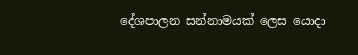දේශපාලන සන්නාමයක් ලෙස යොදා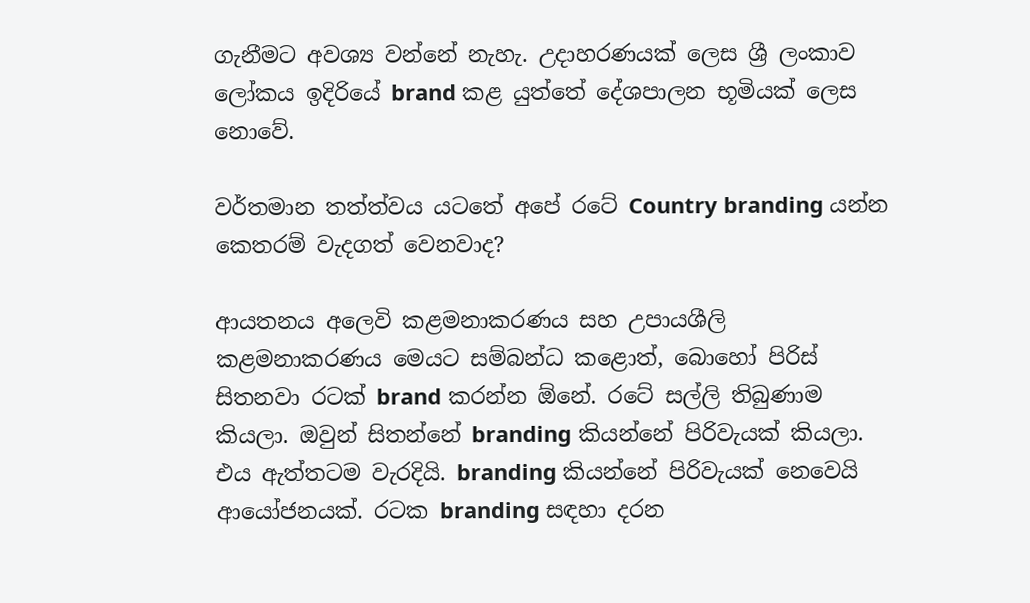ගැනීමට අවශ්‍ය වන්නේ නැහැ. උදාහරණයක් ලෙස ශ්‍රී ලංකාව ලෝකය ඉදිරියේ brand කළ යුත්තේ දේශපාලන භූමියක් ලෙස නොවේ.

වර්තමාන තත්ත්වය යටතේ අපේ රටේ Country branding යන්න කෙතරම් වැදගත් වෙනවාද?

ආයතනය අලෙවි කළමනාකරණය සහ උපායශීලි කළමනාකරණය මෙයට සම්බන්ධ කළොත්, බොහෝ පිරිස් සිතනවා රටක් brand කරන්න ඕනේ. රටේ සල්ලි තිබුණාම කියලා. ඔවුන් සිතන්නේ branding කියන්නේ පිරිවැයක් කියලා. එය ඇත්තටම වැරදියි. branding කියන්නේ පිරිවැයක් නෙවෙයි ආයෝජනයක්. රටක branding සඳහා දරන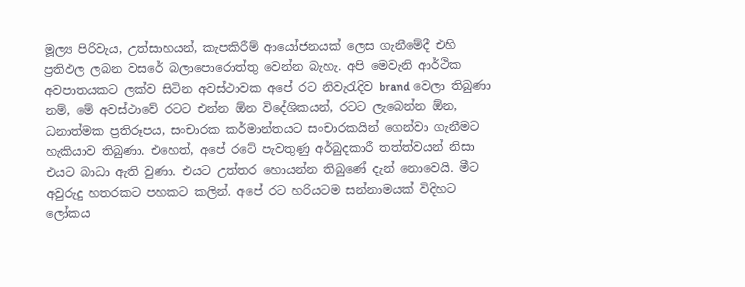මූල්‍ය පිරිවැය, උත්සාහයන්, කැපකිරීම් ආයෝජනයක් ලෙස ගැනීමේදී එහි ප්‍රතිඵල ලබන වසරේ බලාපොරොත්තු වෙන්න බැහැ. අපි මෙවැනි ආර්ථික අවපාතයකට ලක්ව සිටින අවස්ථාවක අපේ රට නිවැරැදිව brand වෙලා තිබුණා නම්, මේ අවස්ථාවේ රටට එන්න ඕන විදේශිකයන්, රටට ලැබෙන්න ඕන, ධනාත්මක ප්‍රතිරූපය, සංචාරක කර්මාන්තයට සංචාරකයින් ගෙන්වා ගැනීමට හැකියාව තිබුණා. එහෙත්, අපේ රටේ පැවතුණු අර්බුදකාරී තත්ත්වයන් නිසා එයට බාධා ඇති වුණා. එයට උත්තර හොයන්න තිබුණේ දැන් නොවෙයි. මීට අවුරුදු හතරකට පහකට කලින්. අපේ රට හරියටම සන්නාමයක් විදිහට ලෝකය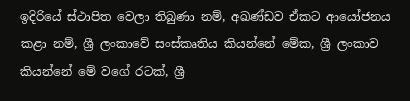ඉදිරියේ ස්ථාපිත වෙලා තිබුණා නම්, අඛණ්ඩව ඒකට ආයෝජනය කළා නම්, ශ්‍රී ලංකාවේ සංස්කෘතිය කියන්නේ මේක, ශ්‍රී ලංකාව කියන්නේ මේ වගේ රටක්, ශ්‍රී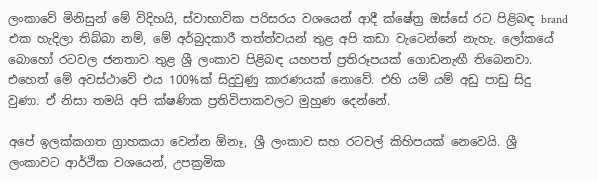ලංකාවේ මිනිසුන් මේ විදිහයි, ස්වාභාවික පරිසරය වශයෙන් ආදී ක්ෂේත්‍ර ඔස්සේ රට පිළිබඳ brand එක හැදිලා තිබ්බා නම්, මේ අර්බුදකාරී තත්ත්වයන් තුළ අපි කඩා වැටෙන්නේ නැහැ. ලෝකයේ බොහෝ රටවල ජනතාව තුළ ශ්‍රී ලංකාව පිළිබඳ යහපත් ප්‍රතිරූපයක් ගොඩනැඟී තිබෙනවා. එහෙත් මේ අවස්ථාවේ එය 100%ක් සිදුවුණු කාරණයක් නොවේ. එහි යම් යම් අඩු පාඩු සිදු වුණා. ඒ නිසා තමයි අපි ක්ෂණික ප්‍රතිවිපාකවලට මුහුණ දෙන්නේ.

අපේ ඉලක්කගත ග්‍රාහකයා වෙන්න ඕනෑ, ශ්‍රී ලංකාව සහ රටවල් කිහිපයක් නෙවෙයි. ශ්‍රී ලංකාවට ආර්ථික වශයෙන්, උපක්‍රමික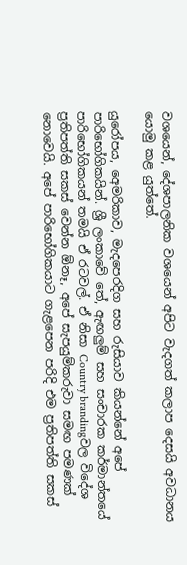වශයෙන්, දේශපාලනික වශයෙන් අපිට වැදගත් කලාප දෙසයි අවධානය යොමු කළ යුත්තේ.

යුරෝපය, අ‍ෙමරිකාව, මැදපෙරදිග සහ රුසියාව කියන්නේ අපේ පාරිභෝගිකයින්. ශ්‍රී ලංකාවේ තේ, ඇඟලු‍ම් සහ සංචාරක කර්මාන්තයේ පාරිභෝගිකයන් තමයි ඒ රටවල්. ඒ නිසා Country brandingවල විදේශ ප්‍රතිපත්ති සකස් වෙන්න ඕනෑ, අපේ සැපයුම්කරුවා සමඟ පමණක් නොවෙයි. අපේ පාරිභෝගිකයාට ගැළපෙන පරිදි එම ප්‍රතිපත්ති සකස්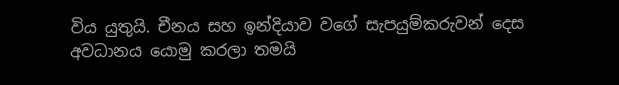විය යුතුයි. චීනය සහ ඉන්දියාව වගේ සැපයුම්කරුවන් දෙස අවධානය යොමු කරලා තමයි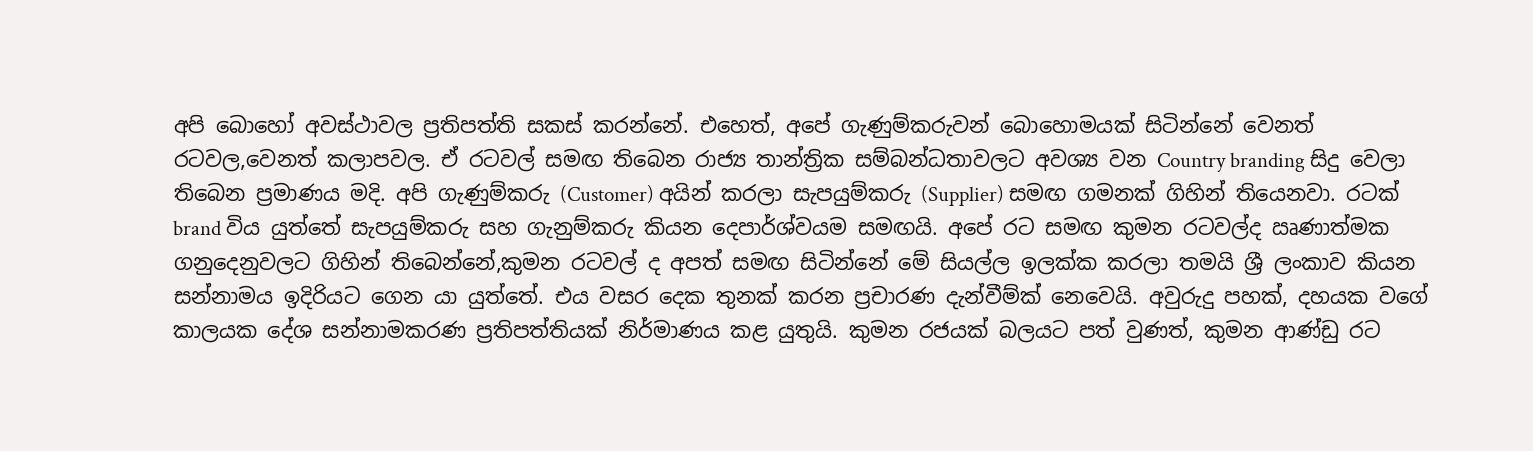අපි බොහෝ අවස්ථාවල ප්‍රතිපත්ති සකස් කරන්නේ. එහෙත්, අපේ ගැණුම්කරුවන් බොහොමයක් සිටින්නේ වෙනත් රටවල,වෙනත් කලාපවල. ඒ රටවල් සමඟ තිබෙන රාජ්‍ය තාන්ත්‍රික සම්බන්ධතාවලට අවශ්‍ය වන Country branding සිදු වෙලා තිබෙන ප්‍රමාණය මදි. අපි ගැණුම්කරු (Customer) අයින් කරලා සැපයුම්කරු (Supplier) සමඟ ගමනක් ගිහින් තියෙනවා. රටක් brand විය යුත්තේ සැපයුම්කරු සහ ගැනුම්කරු කියන දෙපාර්ශ්වයම සමඟයි. අපේ රට සමඟ කුමන රටවල්ද ඍණාත්මක ගනුදෙනුවලට ගිහින් තිබෙන්නේ,කුමන රටවල් ද අපත් සමඟ සිටින්නේ මේ සියල්ල ඉලක්ක කරලා තමයි ශ්‍රී ලංකාව කියන සන්නාමය ඉදිරියට ගෙන යා යුත්තේ. එය වසර දෙක තුනක් කරන ප්‍රචාරණ දැන්වීම්ක් නෙවෙයි. අවුරුදු පහක්, දහයක වගේ කාලයක දේශ සන්නාමකරණ ප්‍රතිපත්තියක් නිර්මාණය කළ යුතුයි. කුමන රජයක් බලයට පත් වුණත්, කුමන ආණ්ඩු රට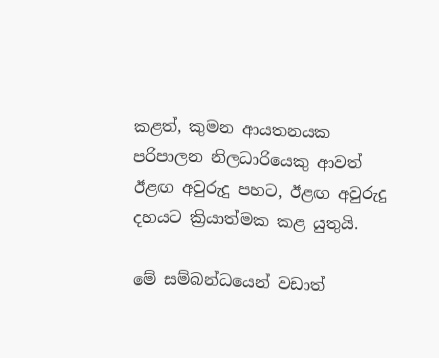කළත්, කුමන ආයතනයක පරිපාලන නිලධාරියෙකු ආවත් ඊළඟ අවුරුදු පහට, ඊළඟ අවුරුදු දහයට ක්‍රියාත්මක කළ යුතුයි.

මේ සම්බන්ධයෙන් වඩාත්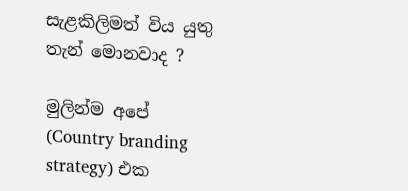සැළකිලිමත් විය යුතු තැන් මොනවාද ?

මුලින්ම අපේ (Country branding strategy) එක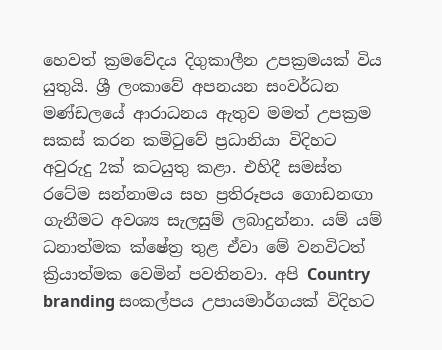හෙවත් ක්‍රමවේදය දිගුකාලීන උපක්‍රමයක් විය යුතුයි. ශ්‍රී ලංකාවේ අපනයන සංවර්ධන මණ්ඩලයේ ආරාධනය ඇතුව මමත් උපක්‍රම සකස් කරන කමිටුවේ ප්‍රධානියා විදිහට අවුරුදු 2ක් කටයුතු කළා. එහිදී සමස්ත රටේම සන්නාමය සහ ප්‍රතිරූපය ගොඩනඟා ගැනීමට අවශ්‍ය සැලසුම් ලබාදුන්නා. යම් යම් ධනාත්මක ක්ෂේත්‍ර තුළ ඒවා මේ වනවිටත් ක්‍රියාත්මක වෙමින් පවතිනවා. අපි Country branding සංකල්පය උපායමාර්ගයක් විදිහට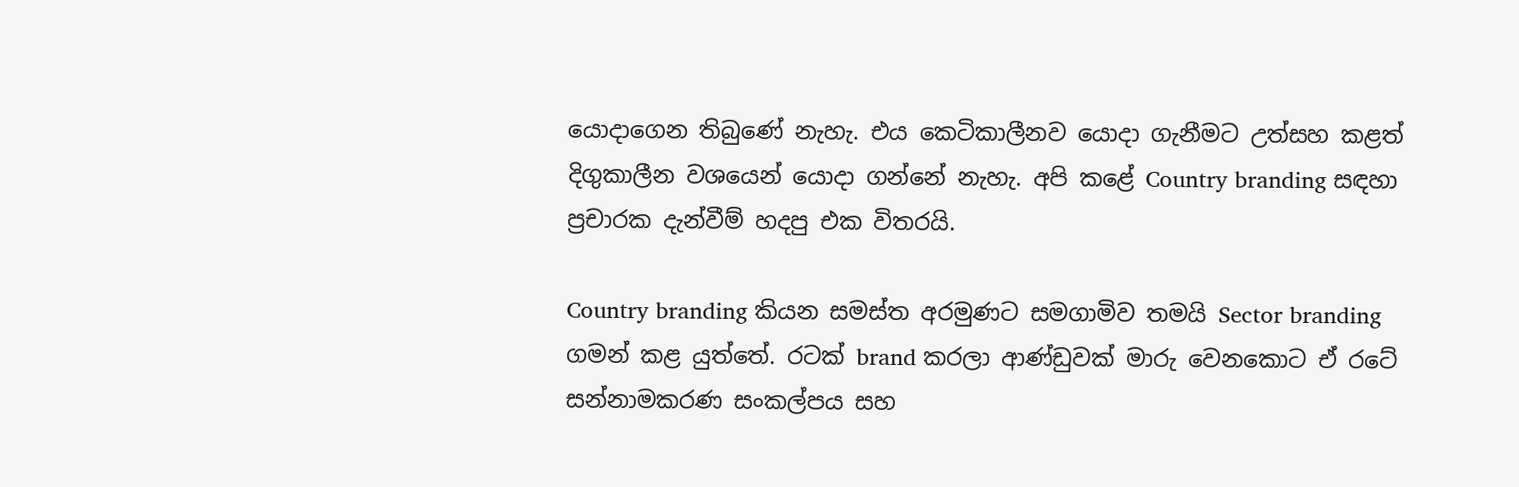යොදාගෙන තිබුණේ නැහැ. එය කෙටිකාලීනව යොදා ගැනීමට උත්සහ කළත් දිගුකාලීන වශයෙන් යොදා ගන්නේ නැහැ. අපි කළේ Country branding සඳහා ප්‍රචාරක දැන්වීම් හදපු එක විතරයි.

Country branding කියන සමස්ත අරමුණට සමගාමිව තමයි Sector branding ගමන් කළ යුත්තේ. රටක් brand කරලා ආණ්ඩුවක් මාරු වෙනකොට ඒ රටේ සන්නාමකරණ සංකල්පය සහ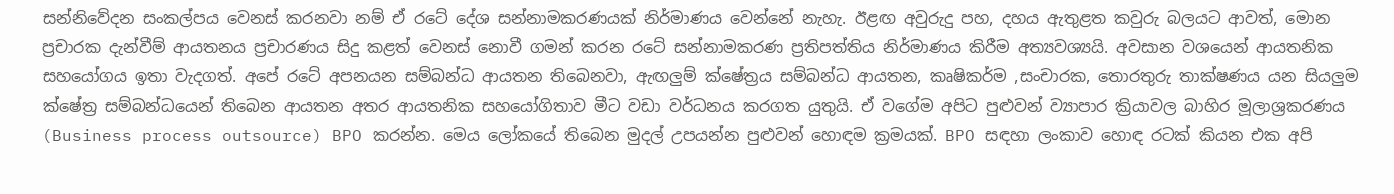සන්නිවේදන සංකල්පය වෙනස් කරනවා නම් ඒ රටේ දේශ සන්නාමකරණයක් නිර්මාණය වෙන්නේ නැහැ. ඊළඟ අවුරුදු පහ, දහය ඇතුළත කවුරු බලයට ආවත්, මොන ප්‍රචාරක දැන්වීම් ආයතනය ප්‍රචාරණය සිදු කළත් වෙනස් නොවී ගමන් කරන රටේ සන්නාමකරණ ප්‍රතිපත්තිය නිර්මාණය කිරීම අත්‍යවශ්‍යයි. අවසාන වශයෙන් ආයතනික සහයෝගය ඉතා වැදගත්. අපේ රටේ අපනයන සම්බන්ධ ආයතන තිබෙනවා, ඇඟලු‍ම් ක්ෂේත්‍රය සම්බන්ධ ආයතන, කෘෂිකර්ම ,සංචාරක, තොරතුරු තාක්ෂණය යන සියලු‍ම ක්ෂේත්‍ර සම්බන්ධයෙන් තිබෙන ආයතන අතර ආයතනික සහයෝගිතාව මීට වඩා වර්ධනය කරගත යුතුයි. ඒ වගේම අපිට පුළුවන් ව්‍යාපාර ක්‍රියාවල බාහිර මූලාශ්‍රකරණය (Business process outsource) BPO කරන්න. මෙය ලෝකයේ තිබෙන මුදල් උපයන්න පුළුවන් හොඳම ක්‍රමයක්. BPO සඳහා ලංකාව හොඳ රටක් කියන එක අපි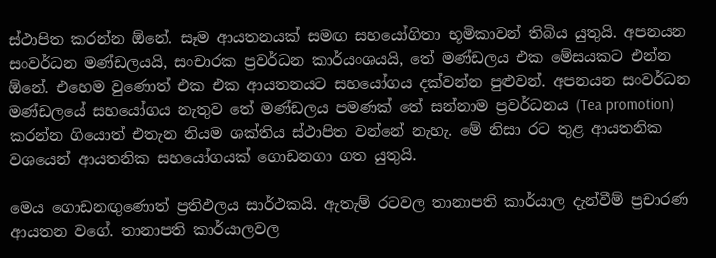ස්ථාපිත කරන්න ඕනේ. සෑම ආයතනයක් සමඟ සහයෝගිතා භූමිකාවන් තිබිය යුතුයි. අපනයන සංවර්ධන මණ්ඩලයයි, සංචාරක ප්‍රවර්ධන කාර්යංශයයි, තේ මණ්ඩලය එක මේසයකට එන්න ඕනේ. එහෙම වුණොත් එක එක ආයතනයට සහයෝගය දක්වන්න පුළුවන්. අපනයන සංවර්ධන මණ්ඩලයේ සහයෝගය නැතුව තේ මණ්ඩලය පමණක් තේ සන්නාම ප්‍රවර්ධනය (Tea promotion) කරන්න ගියොත් එතැන නියම ශක්තිය ස්ථාපිත වන්නේ නැහැ. මේ නිසා රට තුළ ආයතනික වශයෙන් ආයතනික සහයෝගයක් ගොඩනගා ගත යුතුයි.

මෙය ගොඩනඟුණොත් ප්‍රතිඵලය සාර්ථකයි. ඇතැම් රටවල තානාපති කාර්යාල දැන්වීම් ප්‍රචාරණ ආයතන වගේ. තානාපති කාර්යාලවල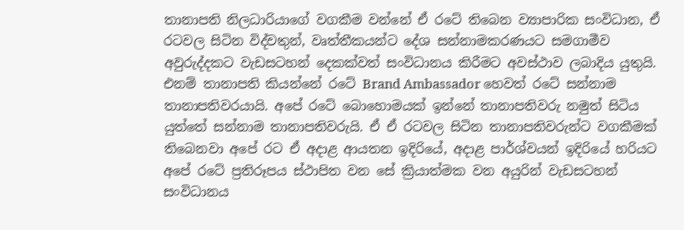තානාපති නිලධාරියාගේ වගකීම වන්නේ ඒ රටේ තිබෙන ව්‍යාපාරික සංවිධාන, ඒ රටවල සිටින විද්වතුන්, වෘත්තීකයන්ට දේශ සන්නාමකරණයට සමගාමීව අවුරුද්දකට වැඩසටහන් දෙකක්වත් සංවිධානය කිරීමට අවස්ථාව ලබාදිය යුතුයි. එනම් තානාපති කියන්නේ රටේ Brand Ambassador හෙවත් රටේ සන්නාම තානාපතිවරයායි. අපේ රටේ බොහොමයක් ඉන්නේ තානාපතිවරු නමුත් සිටිය යුත්තේ සන්නාම තානාපතිවරුයි. ඒ ඒ රටවල සිටින තානාපතිවරුන්ට වගකීමක් තිබෙනවා අපේ රට ඒ අදාළ ආයතන ඉදිරියේ, අදාළ පාර්ශ්වයන් ඉදිරියේ හරියට අපේ රටේ ප්‍රතිරූපය ස්ථාපිත වන සේ ක්‍රියාත්මක වන අයුරින් වැඩසටහන් සංවිධානය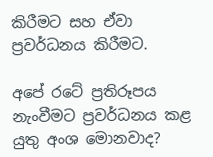කිරීමට සහ ඒවා ප්‍රවර්ධනය කිරීමට.

අපේ රටේ ප්‍රතිරූපය නැංවීමට ප්‍රවර්ධනය කළ යුතු අංශ මොනවාද?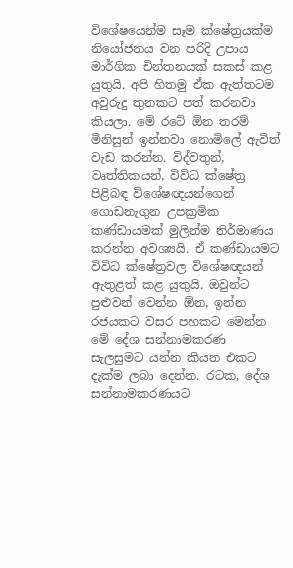විශේෂයෙන්ම සෑම ක්ෂේත්‍රයක්ම නියෝජනය වන පරිදි උපාය මාර්ගික චින්තනයක් සකස් කළ යුතුයි. අපි හිතමු ඒක ඇත්තටම අවුරුදු තුනකට පත් කරනවා කියලා. මේ රටේ ඕන තරම් මිනිසුන් ඉන්නවා නොමිලේ ඇවිත් වැඩ කරන්න. විද්වතුන්, වෘත්තිකයන්, විවිධ ක්ෂේත්‍ර පිළිබඳ විශේෂඥයන්ගෙන් ගොඩනැගුන උපක්‍රමික කණ්ඩායමක් මුලින්ම නිර්මාණය කරන්න අවශ්‍යයි. ඒ කණ්ඩායමට විවිධ ක්ෂේත්‍රවල විශේෂඥයන් ඇතුළත් කළ යුතුයි. ඔවුන්ට පුළුවන් වෙන්න ඕන, ඉන්න රජයකට වසර පහකට මෙන්න මේ දේශ සන්නාමකරණ සැලසුමට යන්න කියන එකට දැක්ම ලබා දෙන්න. රටක, දේශ සන්නාමකරණයට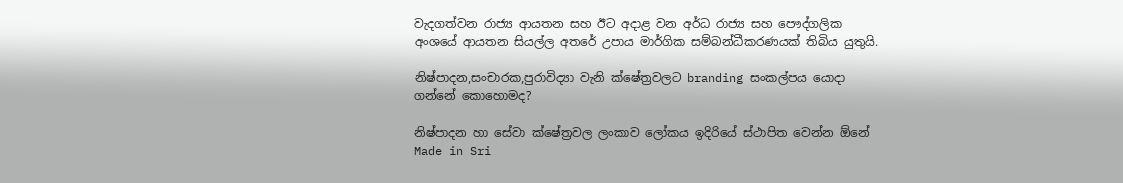වැදගත්වන රාජ්‍ය ආයතන සහ ඊට අදාළ වන අර්ධ රාජ්‍ය සහ පෞද්ගලික අංශයේ ආයතන සියල්ල අතරේ උපාය මාර්ගික සම්බන්ධීකරණයක් තිබිය යුතුයි.

නිෂ්පාදන,සංචාරක,පුරාවිද්‍යා වැනි ක්ෂේත්‍රවලට branding සංකල්පය යොදා ගන්නේ කොහොමද?

නිෂ්පාදන හා සේවා ක්ෂේත්‍රවල ලංකාව ලෝකය ඉදිරියේ ස්ථාපිත වෙන්න ඕනේ Made in Sri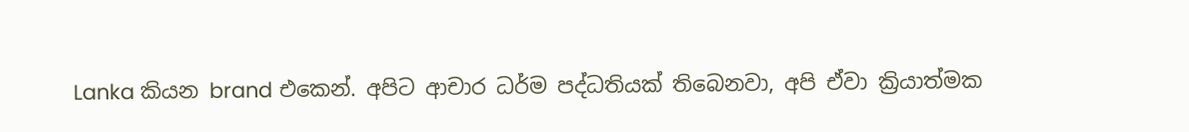Lanka කියන brand එකෙන්. අපිට ආචාර ධර්ම පද්ධතියක් තිබෙනවා, අපි ඒවා ක්‍රියාත්මක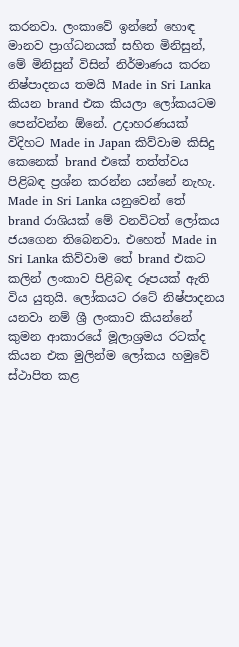කරනවා. ලංකාවේ ඉන්නේ හොඳ මානව ප්‍රාග්ධනයක් සහිත මිනිසුන්, මේ මිනිසුන් විසින් නිර්මාණය කරන නිෂ්පාදනය තමයි Made in Sri Lanka කියන brand එක කියලා ලෝකයටම පෙන්වන්න ඕනේ. උදාහරණයක් විදිහට Made in Japan කිව්වාම කිසිදු කෙනෙක් brand එකේ තත්ත්වය පිළිබඳ ප්‍රශ්න කරන්න යන්නේ නැහැ. Made in Sri Lanka යනුවෙන් තේ brand රාශියක් මේ වනවිටත් ලෝකය ජයගෙන තිබෙනවා. එහෙත් Made in Sri Lanka කිව්වාම තේ brand එකට කලින් ලංකාව පිළිබඳ රූපයක් ඇති විය යුතුයි. ලෝකයට රටේ නිෂ්පාදනය යනවා නම් ශ්‍රී ලංකාව කියන්නේ කුමන ආකාරයේ මූලාශ්‍රමය රටක්ද කියන එක මුලින්ම ලෝකය හමුවේ ස්ථාපිත කළ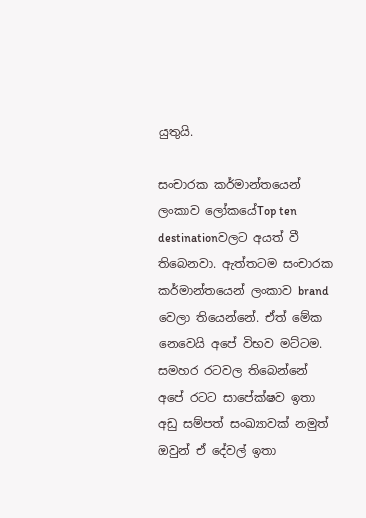යුතුයි.

සංචාරක කර්මාන්තයෙන් ලංකාව ලෝකයේTop ten destinationවලට අයත් වී තිබෙනවා. ඇත්තටම සංචාරක කර්මාන්තයෙන් ලංකාව brand වෙලා තියෙන්නේ. ඒත් මේක නෙවෙයි අපේ විභව මට්ටම. සමහර රටවල තිබෙන්නේ අපේ රටට සාපේක්ෂව ඉතා අඩු සම්පත් සංඛ්‍යාවක් නමුත් ඔවුන් ඒ දේවල් ඉතා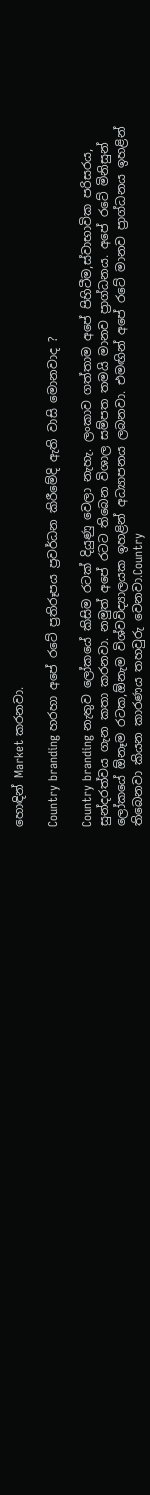හොඳින් Market කරනවා.

Country branding හරහා අපේ රටේ ප්‍රතිරූපය ප්‍රවර්ධන කිරීමේදි ඇති වාසි මොනවාද ?

Country branding නැතුව ලෝකයේ කිසිම රටක් දියුණු වෙලා නැහැ. ලංකාව ගත්තාම අපේ පිහිටීම,ස්වාභාවික පරිසරය, සුන්දරත්වය ගැන කතා කරනවා. නමුත් අපේ රටට තිබෙන විශාල සම්පත තමයි මානව ප්‍රාග්ධනය. අපේ රටේ මිනිසුන් ලෝකයේ ඕනෑම රටක,ඕනැම විශ්වවිද්‍යාලයක ඉහළින් අධ්‍යාපනය ලබනවා. එමඟින් අපේ රටේ මානව ප්‍රාග්ධනය ඉහළින් තිබෙනවා කියන කාරණය තහවුරු වෙනවා.Country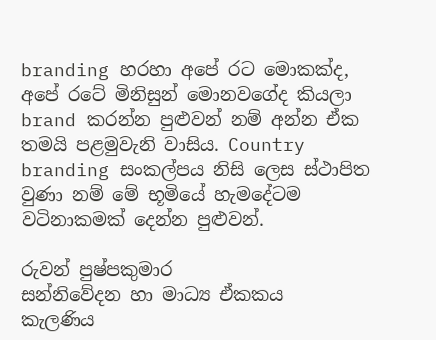branding හරහා අපේ රට මොකක්ද, අපේ රටේ මිනිසුන් මොනවගේද කියලා brand කරන්න පුළුවන් නම් අන්න ඒක තමයි පළමුවැනි වාසිය. Country branding සංකල්පය නිසි ලෙස ස්ථාපිත වුණා නම් මේ භූමියේ හැමදේටම වටිනාකමක් දෙන්න පුළුවන්.

රුවන් පුෂ්පකුමාර
සන්නිවේදන හා මාධ්‍ය ඒකකය
කැලණිය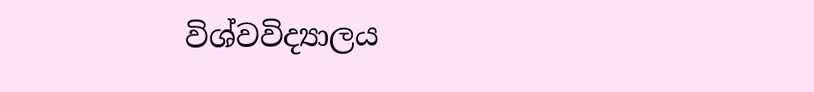විශ්වවිද්‍යාලය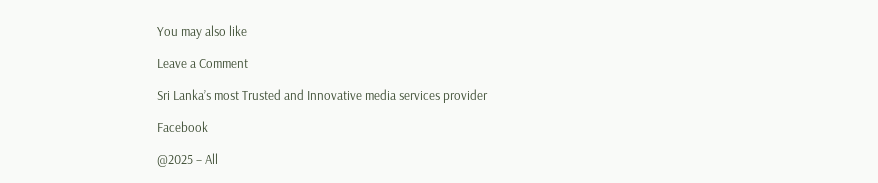You may also like

Leave a Comment

Sri Lanka’s most Trusted and Innovative media services provider

Facebook

@2025 – All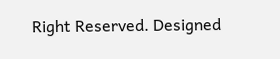Right Reserved. Designed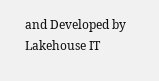and Developed by Lakehouse IT